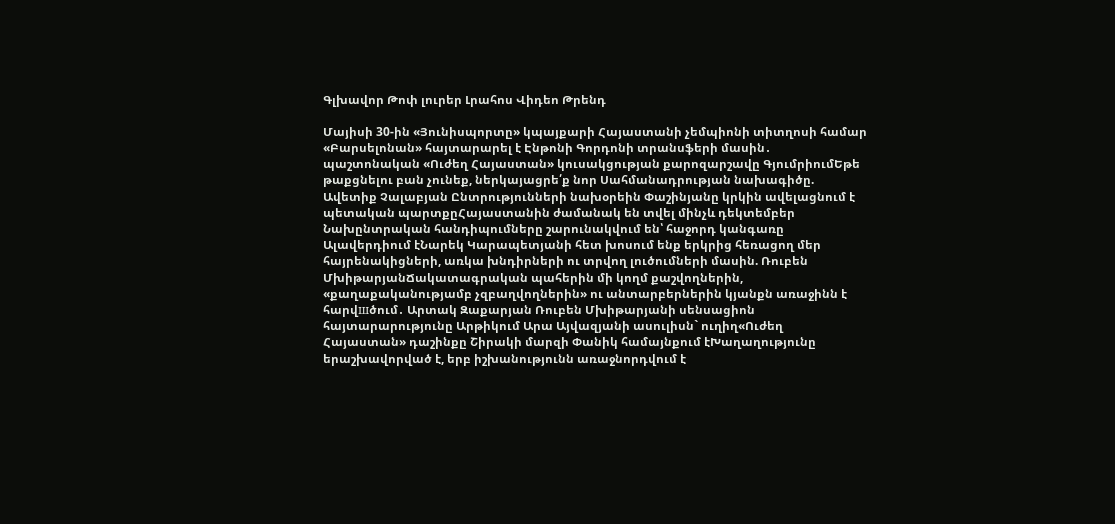Գլխավոր Թոփ լուրեր Լրահոս Վիդեո Թրենդ

Մայիսի 30-ին «Յունիսպորտը» կպայքարի Հայաստանի չեմպիոնի տիտղոսի համար «Բարսելոնան» հայտարարել է Էնթոնի Գորդոնի տրանսֆերի մասին․ պաշտոնական «Ուժեղ Հայաստան» կուսակցության քարոզարշավը ԳյումրիումԵթե թաքցնելու բան չունեք, ներկայացրե՛ք նոր Սահմանադրության նախագիծը. Ավետիք Չալաբյան Ընտրությունների նախօրեին Փաշինյանը կրկին ավելացնում է պետական պարտքըՀայաստանին ժամանակ են տվել մինչև դեկտեմբեր Նախընտրական հանդիպումները շարունակվում են՝ հաջորդ կանգառը Ալավերդիում էՆարեկ Կարապետյանի հետ խոսում ենք երկրից հեռացող մեր հայրենակիցների, առկա խնդիրների ու տրվող լուծումների մասին. Ռուբեն ՄխիթարյանՃակատագրական պահերին մի կողմ քաշվողներին, «քաղաքականությամբ չզբաղվողներին» ու անտարբերներին կյանքն առաջինն է հարվшծում․ Արտակ Զաքարյան Ռուբեն Մխիթարյանի սենսացիոն հայտարարությունը Արթիկում Արա Այվազյանի ասուլիսն` ուղիղ«Ուժեղ Հայաստան» դաշինքը Շիրակի մարզի Փանիկ համայնքում էԽաղաղությունը երաշխավորված է, երբ իշխանությունն առաջնորդվում է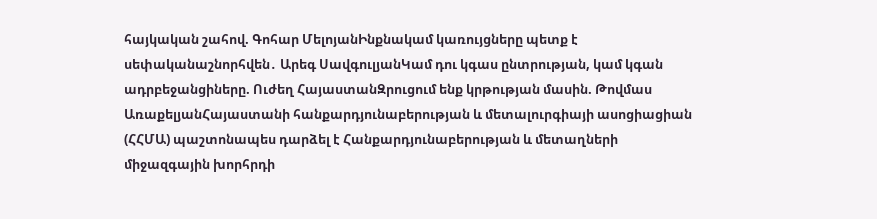հայկական շահով. Գոհար ՄելոյանԻնքնակամ կառույցները պետք է սեփականաշնորհվեն․ Արեգ ՍավգուլյանԿամ դու կգաս ընտրության, կամ կգան ադրբեջանցիները. Ուժեղ ՀայաստանԶրուցում ենք կրթության մասին. Թովմաս ԱռաքելյանՀայաստանի հանքարդյունաբերության և մետալուրգիայի ասոցիացիան (ՀՀՄԱ) պաշտոնապես դարձել է Հանքարդյունաբերության և մետաղների միջազգային խորհրդի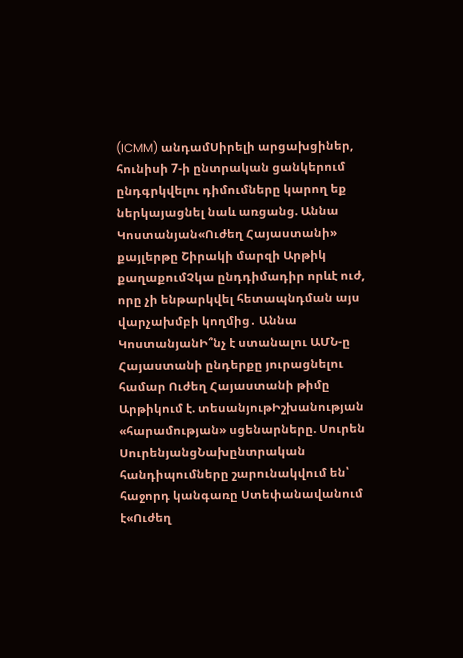(ICMM) անդամՍիրելի արցախցիներ, հունիսի 7-ի ընտրական ցանկերում ընդգրկվելու դիմումները կարող եք ներկայացնել նաև առցանց. Աննա Կոստանյան«Ուժեղ Հայաստանի» քայլերթը Շիրակի մարզի Արթիկ քաղաքումՉկա ընդդիմադիր որևէ ուժ, որը չի ենթարկվել հետապնդման այս վարչախմբի կողմից․ Աննա ԿոստանյանԻ՞նչ է ստանալու ԱՄՆ-ը Հայաստանի ընդերքը յուրացնելու համար Ուժեղ Հայաստանի թիմը Արթիկում է. տեսանյութԻշխանության «հարամության» սցենարները. Սուրեն ՍուրենյանցՆախընտրական հանդիպումները շարունակվում են՝ հաջորդ կանգառը Ստեփանավանում է«Ուժեղ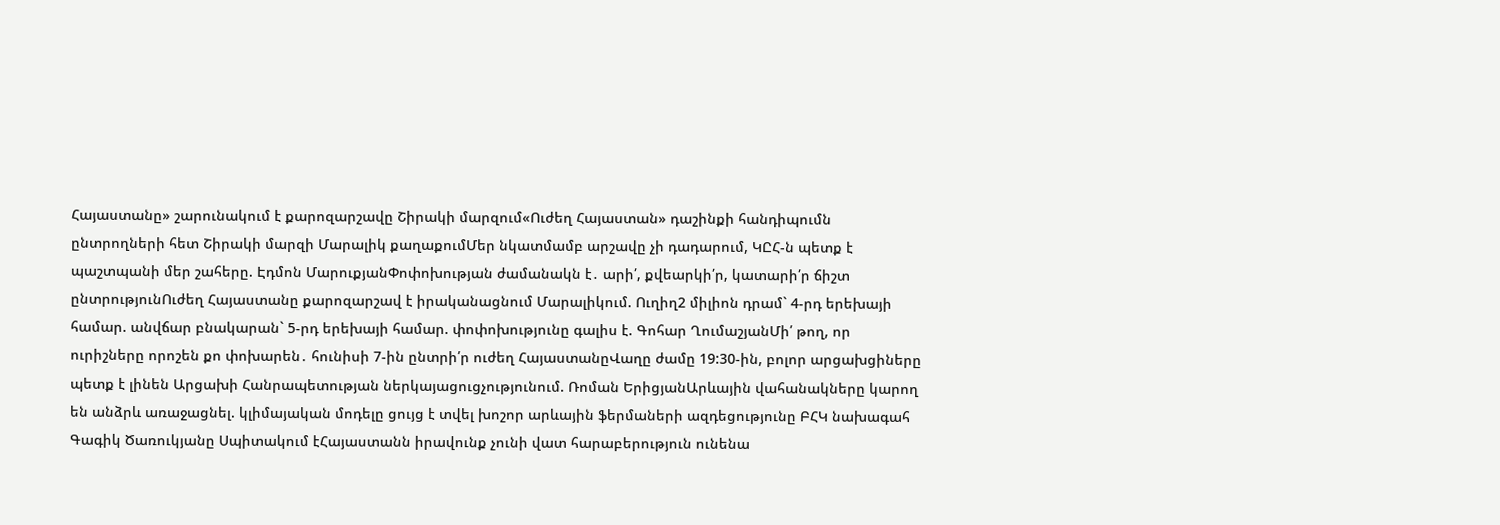Հայաստանը» շարունակում է քարոզարշավը Շիրակի մարզում«Ուժեղ Հայաստան» դաշինքի հանդիպումն ընտրողների հետ Շիրակի մարզի Մարալիկ քաղաքումՄեր նկատմամբ արշավը չի դադարում, ԿԸՀ-ն պետք է պաշտպանի մեր շահերը. Էդմոն ՄարուքյանՓոփոխության ժամանակն է․ արի՛, քվեարկի՛ր, կատարի՛ր ճիշտ ընտրությունՈւժեղ Հայաստանը քարոզարշավ է իրականացնում Մարալիկում. Ուղիղ2 միլիոն դրամ` 4-րդ երեխայի համար. անվճար բնակարան` 5-րդ երեխայի համար. փոփոխությունը գալիս է. Գոհար ՂումաշյանՄի՛ թող, որ ուրիշները որոշեն քո փոխարեն․ հունիսի 7-ին ընտրի՛ր ուժեղ ՀայաստանըՎաղը ժամը 19:30-ին, բոլոր արցախցիները պետք է լինեն Արցախի Հանրապետության ներկայացուցչությունում. Ռոման ԵրիցյանԱրևային վահանակները կարող են անձրև առաջացնել. կլիմայական մոդելը ցույց է տվել խոշոր արևային ֆերմաների ազդեցությունը ԲՀԿ նախագահ Գագիկ Ծառուկյանը Սպիտակում էՀայաստանն իրավունք չունի վատ հարաբերություն ունենա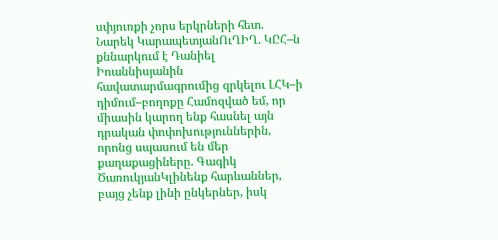սփյուռքի չորս երկրների հետ. Նարեկ ԿարապետյանՈւՂԻՂ. ԿԸՀ–ն քննարկում է Դանիել Իոաննիսյանին հավատարմագրումից զրկելու ԼՀԿ–ի դիմում–բողոքը Համոզված եմ, որ միասին կարող ենք հասնել այն դրական փոփոխություններին, որոնց սպասում են մեր քաղաքացիները. Գագիկ ԾառուկյանԿլինենք հարևաններ, բայց չենք լինի ընկերներ, իսկ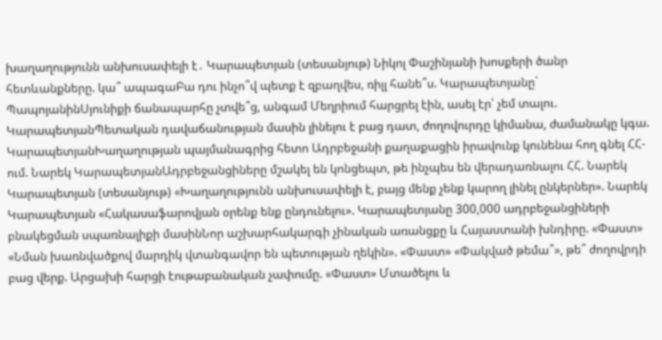խաղաղությունն անխուսափելի է․ Կարապետյան (տեսանյութ) Նիկոլ Փաշինյանի խոսքերի ծանր հետևանքները. կա՞ ապագաԲա դու ինչո՞վ պետք է զբաղվես, ռիլլ հանե՞ս. Կարապետյանը` ՊապոյանինՍյունիքի ճանապարհը չտվե՞ց, անգամ Մեղրիում հարցրել էին, ասել էր՝ չեմ տալու. ԿարապետյանՊետական դավաճանության մասին լինելու է բաց դատ, ժողովուրդը կիմանա, ժամանակը կգա. ԿարապետյանԽաղաղության պայմանագրից հետո Ադրբեջանի քաղաքացին իրավունք կունենա հող գնել ՀՀ-ում. Նարեկ ԿարապետյանԱդրբեջանցիները մշակել են կոնցեպտ, թե ինչպես են վերադառնալու ՀՀ. Նարեկ Կարապետյան (տեսանյութ) «Խաղաղությունն անխուսափելի է, բայց մենք չենք կարող լինել ընկերներ». Նարեկ Կարապետյան «Հակասաֆարովյան օրենք ենք ընդունելու». Կարապետյանը 300,000 ադրբեջանցիների բնակեցման սպառնալիքի մասինՆոր աշխարհակարգի չինական առանցքը և Հայաստանի խնդիրը. «Փաստ» «Նման խառնվածքով մարդիկ վտանգավոր են պետության ղեկին». «Փաստ» «Փակված թեմա՞», թե՞ ժողովրդի բաց վերք. Արցախի հարցի էութաբանական չափումը. «Փաստ» Մտածելու և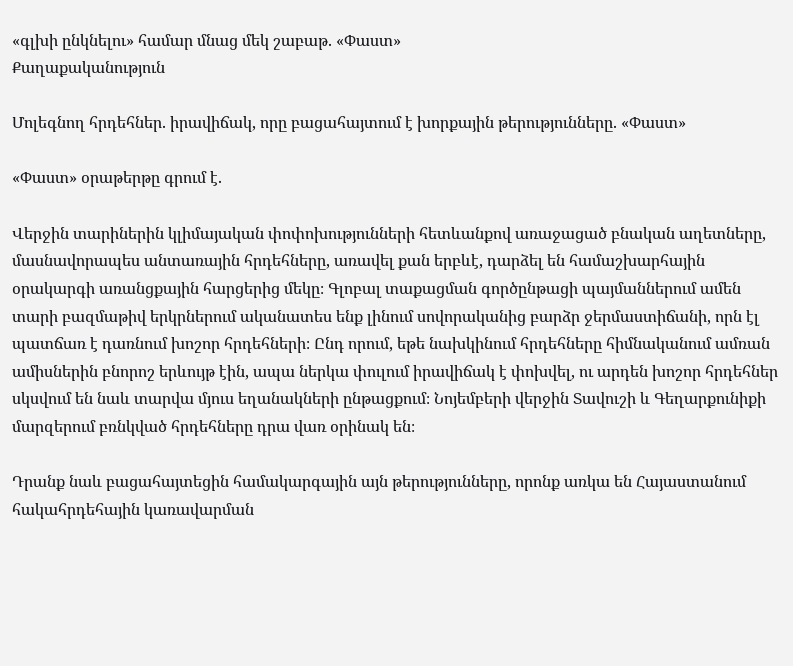«գլխի ընկնելու» համար մնաց մեկ շաբաթ. «Փաստ»
Քաղաքականություն

Մոլեգնող հրդեհներ. իրավիճակ, որը բացահայտում է խորքային թերությունները. «Փաստ»

«Փաստ» օրաթերթը գրում է.

Վերջին տարիներին կլիմայական փոփոխությունների հետևանքով առաջացած բնական աղետները, մասնավորապես անտառային հրդեհները, առավել քան երբևէ, դարձել են համաշխարհային օրակարգի առանցքային հարցերից մեկը։ Գլոբալ տաքացման գործընթացի պայմաններում ամեն տարի բազմաթիվ երկրներում ականատես ենք լինում սովորականից բարձր ջերմաստիճանի, որն էլ պատճառ է դառնում խոշոր հրդեհների։ Ընդ որում, եթե նախկինում հրդեհները հիմնականում ամռան ամիսներին բնորոշ երևույթ էին, ապա ներկա փուլում իրավիճակ է փոխվել, ու արդեն խոշոր հրդեհներ սկսվում են նաև տարվա մյուս եղանակների ընթացքում։ Նոյեմբերի վերջին Տավուշի և Գեղարքունիքի մարզերում բռնկված հրդեհները դրա վառ օրինակ են։

Դրանք նաև բացահայտեցին համակարգային այն թերությունները, որոնք առկա են Հայաստանում հակահրդեհային կառավարման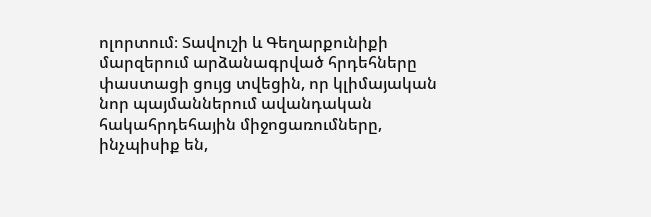ոլորտում։ Տավուշի և Գեղարքունիքի մարզերում արձանագրված հրդեհները փաստացի ցույց տվեցին, որ կլիմայական նոր պայմաններում ավանդական հակահրդեհային միջոցառումները, ինչպիսիք են,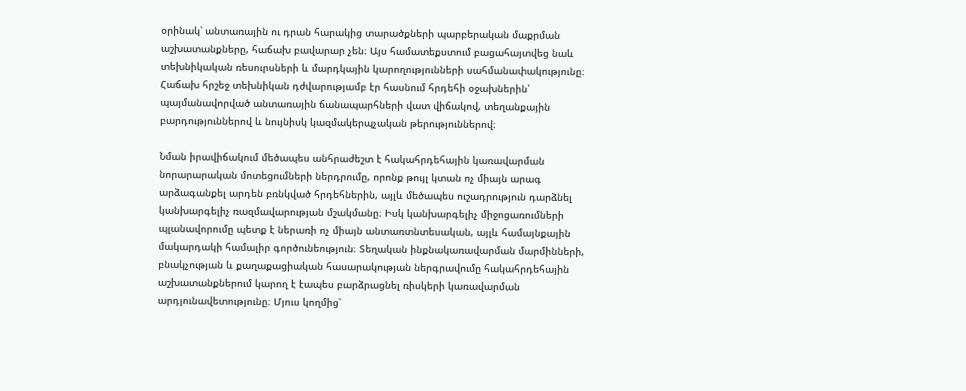օրինակ՝ անտառային ու դրան հարակից տարածքների պարբերական մաքրման աշխատանքները, հաճախ բավարար չեն։ Այս համատեքստում բացահայտվեց նաև տեխնիկական ռեսուրսների և մարդկային կարողությունների սահմանափակությունը։ Հաճախ հրշեջ տեխնիկան դժվարությամբ էր հասնում հրդեհի օջախներին՝ պայմանավորված անտառային ճանապարհների վատ վիճակով, տեղանքային բարդություններով և նույնիսկ կազմակերպչական թերություններով։

Նման իրավիճակում մեծապես անհրաժեշտ է հակահրդեհային կառավարման նորարարական մոտեցումների ներդրումը, որոնք թույլ կտան ոչ միայն արագ արձագանքել արդեն բռնկված հրդեհներին, այլև մեծապես ուշադրություն դարձնել կանխարգելիչ ռազմավարության մշակմանը։ Իսկ կանխարգելիչ միջոցառումների պլանավորումը պետք է ներառի ոչ միայն անտառտնտեսական, այլև համայնքային մակարդակի համալիր գործունեություն։ Տեղական ինքնակառավարման մարմինների, բնակչության և քաղաքացիական հասարակության ներգրավումը հակահրդեհային աշխատանքներում կարող է էապես բարձրացնել ռիսկերի կառավարման արդյունավետությունը։ Մյուս կողմից՝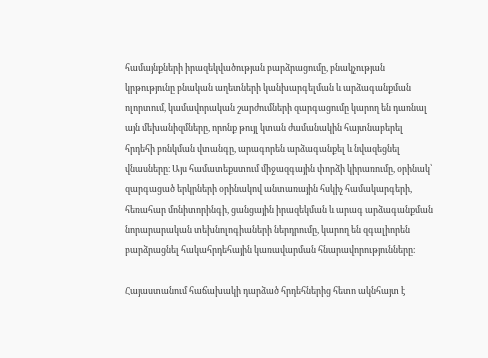համայնքների իրազեկվածության բարձրացումը, բնակչության կրթությունը բնական աղետների կանխարգելման և արձագանքման ոլորտում, կամավորական շարժումների զարգացումը կարող են դառնալ այն մեխանիզմները, որոնք թույլ կտան ժամանակին հայտնաբերել հրդեհի բռնկման վտանգը, արագորեն արձագանքել և նվազեցնել վնասները։ Այս համատեքստում միջազգային փորձի կիրառումը, օրինակ՝ զարգացած երկրների օրինակով անտառային հսկիչ համակարգերի, հեռահար մոնիտորինգի, ցանցային իրազեկման և արագ արձագանքման նորարարական տեխնոլոգիաների ներդրումը, կարող են զգալիորեն բարձրացնել հակահրդեհային կառավարման հնարավորությունները։

Հայաստանում հաճախակի դարձած հրդեհներից հետո ակնհայտ է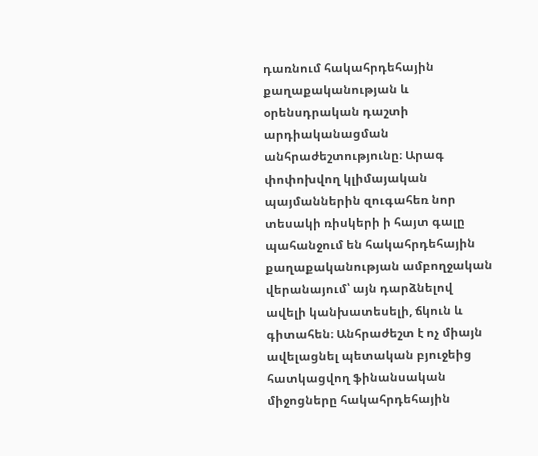դառնում հակահրդեհային քաղաքականության և օրենսդրական դաշտի արդիականացման անհրաժեշտությունը։ Արագ փոփոխվող կլիմայական պայմաններին զուգահեռ նոր տեսակի ռիսկերի ի հայտ գալը պահանջում են հակահրդեհային քաղաքականության ամբողջական վերանայում՝ այն դարձնելով ավելի կանխատեսելի, ճկուն և գիտահեն։ Անհրաժեշտ է ոչ միայն ավելացնել պետական բյուջեից հատկացվող ֆինանսական միջոցները հակահրդեհային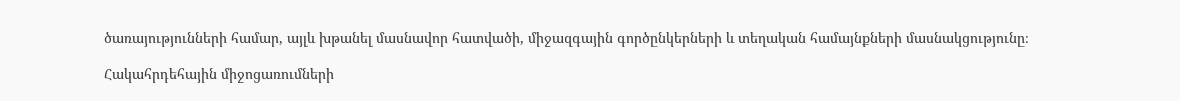ծառայությունների համար, այլև խթանել մասնավոր հատվածի, միջազգային գործընկերների և տեղական համայնքների մասնակցությունը։

Հակահրդեհային միջոցառումների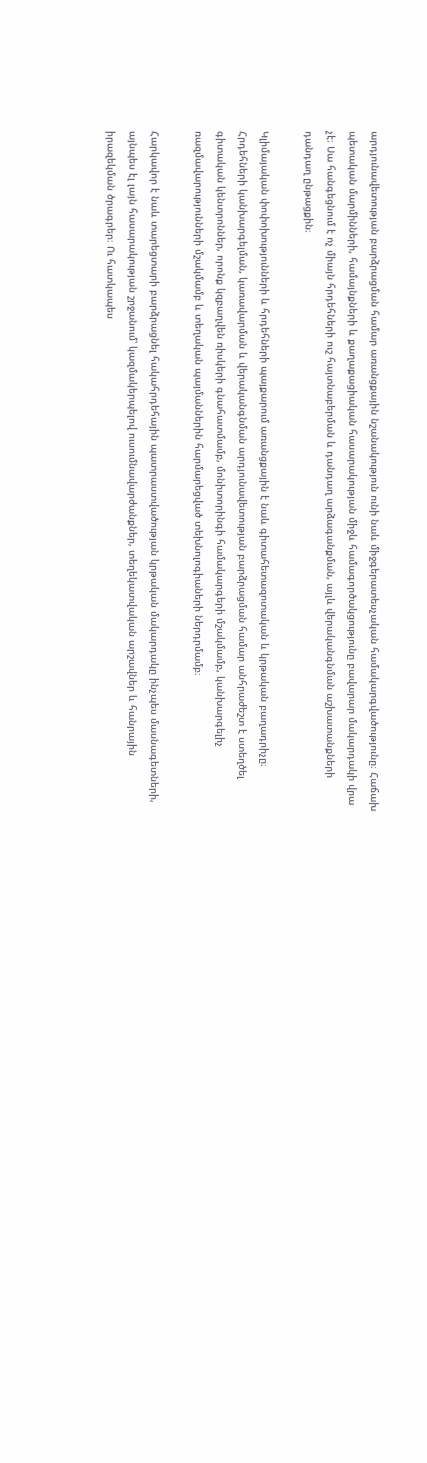արդյունավետության բարձրացման համար առանցքային նշանակություն ունի նաև միջգերատեսչական համակարգվածությունը։ Հաճախ պետական մարմինների, համայնքների և քաղաքացիական հասարակության միջև համագործակցությունը բավարար մակարդակի վրա չէ։ Սա հանգեցնում է ոչ միայն հրդեհների ուշ հայտնաբերման և դանդաղ արձագանքման, այլև վերականգնման աշխատանքների դանդաղ ընթացքին։

Կլիմայական փոփոխությունների և հրդեհների պայքարում առանցքային է նաև գիտահետազոտական և կրթական բաղադրիչը։ Հրդեհների կանխարգելման, կառավարման և վերականգնման արդյունավետության բարձրացման համար անհրաժեշտ է ստեղծել գիտական կենտրոններ, որոնք կզբաղվեն ռիսկերի գնահատմամբ, մոնիտորինգի համակարգերի մշակմամբ, կանխարգելիչ ռազմավարությունների մշակմամբ և տեղական պայմաններին հարմարեցված տեխնոլոգիաների ներդրմամբ։

Հարկավոր է նաև տարեցտարի բարձրացնել հակահրդեհային պատրաստվածության կրթական մակարդակը ինչպես մասնագետների, այնպես էլ լայն հասարակության շրջանում՝ կազմակերպելով ուսումնավարժանքներ, տեղեկատվական արշավներ և հանրային իրազեկման ծրագրեր։ Ու հատկապես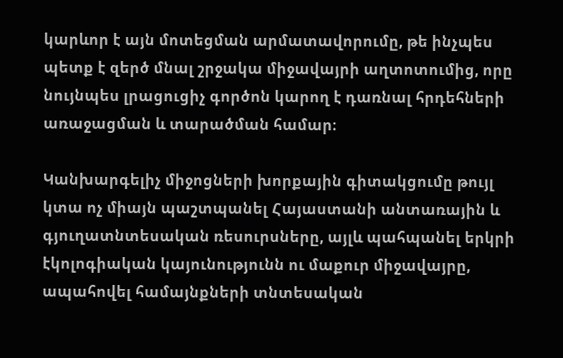կարևոր է այն մոտեցման արմատավորումը, թե ինչպես պետք է զերծ մնալ շրջակա միջավայրի աղտոտումից, որը նույնպես լրացուցիչ գործոն կարող է դառնալ հրդեհների առաջացման և տարածման համար։

Կանխարգելիչ միջոցների խորքային գիտակցումը թույլ կտա ոչ միայն պաշտպանել Հայաստանի անտառային և գյուղատնտեսական ռեսուրսները, այլև պահպանել երկրի էկոլոգիական կայունությունն ու մաքուր միջավայրը, ապահովել համայնքների տնտեսական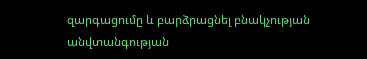զարգացումը և բարձրացնել բնակչության անվտանգության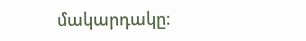մակարդակը։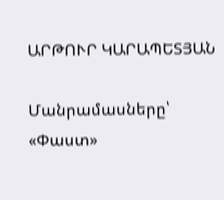ԱՐԹՈՒՐ ԿԱՐԱՊԵՏՅԱՆ

Մանրամասները՝ «Փաստ»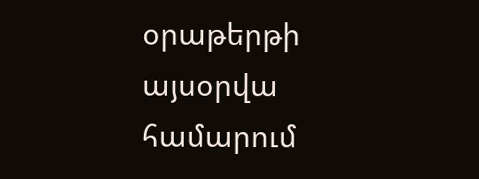օրաթերթի այսօրվա համարում